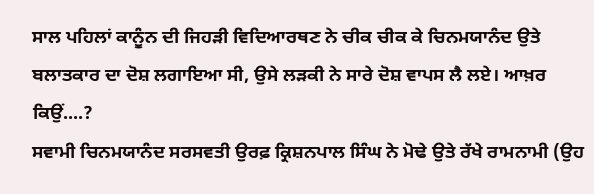ਸਾਲ ਪਹਿਲਾਂ ਕਾਨੂੰਨ ਦੀ ਜਿਹੜੀ ਵਿਦਿਆਰਥਣ ਨੇ ਚੀਕ ਚੀਕ ਕੇ ਚਿਨਮਯਾਨੰਦ ਉਤੇ ਬਲਾਤਕਾਰ ਦਾ ਦੋਸ਼ ਲਗਾਇਆ ਸੀ, ਉਸੇ ਲੜਕੀ ਨੇ ਸਾਰੇ ਦੋਸ਼ ਵਾਪਸ ਲੈ ਲਏ। ਆਖ਼ਰ ਕਿਉਂ....?
ਸਵਾਮੀ ਚਿਨਮਯਾਨੰਦ ਸਰਸਵਤੀ ਉਰਫ਼ ਕ੍ਰਿਸ਼ਨਪਾਲ ਸਿੰਘ ਨੇ ਮੋਢੇ ਉਤੇ ਰੱਖੇ ਰਾਮਨਾਮੀ (ਉਹ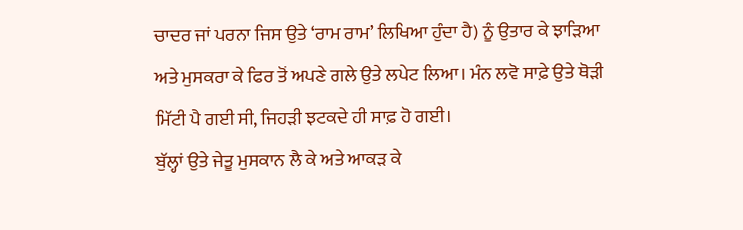ਚਾਦਰ ਜਾਂ ਪਰਨਾ ਜਿਸ ਉਤੇ ‘ਰਾਮ ਰਾਮ’ ਲਿਖਿਆ ਹੁੰਦਾ ਹੈ) ਨੂੰ ਉਤਾਰ ਕੇ ਝਾੜਿਆ ਅਤੇ ਮੁਸਕਰਾ ਕੇ ਫਿਰ ਤੋਂ ਅਪਣੇ ਗਲੇ ਉਤੇ ਲਪੇਟ ਲਿਆ। ਮੰਨ ਲਵੋ ਸਾਫ਼ੇ ਉਤੇ ਥੋੜੀ ਮਿੱਟੀ ਪੈ ਗਈ ਸੀ, ਜਿਹੜੀ ਝਟਕਦੇ ਹੀ ਸਾਫ਼ ਹੋ ਗਈ।
ਬੁੱਲ੍ਹਾਂ ਉਤੇ ਜੇਤੂ ਮੁਸਕਾਨ ਲੈ ਕੇ ਅਤੇ ਆਕੜ ਕੇ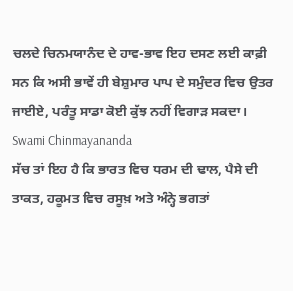ਚਲਦੇ ਚਿਨਮਯਾਨੰਦ ਦੇ ਹਾਵ-ਭਾਵ ਇਹ ਦਸਣ ਲਈ ਕਾਫ਼ੀ ਸਨ ਕਿ ਅਸੀ ਭਾਵੇਂ ਹੀ ਬੇਸ਼ੁਮਾਰ ਪਾਪ ਦੇ ਸਮੁੰਦਰ ਵਿਚ ਉਤਰ ਜਾਈਏ, ਪਰੰਤੂ ਸਾਡਾ ਕੋਈ ਕੁੱਝ ਨਹੀਂ ਵਿਗਾੜ ਸਕਦਾ।
Swami Chinmayananda
ਸੱਚ ਤਾਂ ਇਹ ਹੈ ਕਿ ਭਾਰਤ ਵਿਚ ਧਰਮ ਦੀ ਢਾਲ, ਪੈਸੇ ਦੀ ਤਾਕਤ, ਹਕੂਮਤ ਵਿਚ ਰਸੂਖ਼ ਅਤੇ ਅੰਨ੍ਹੇ ਭਗਤਾਂ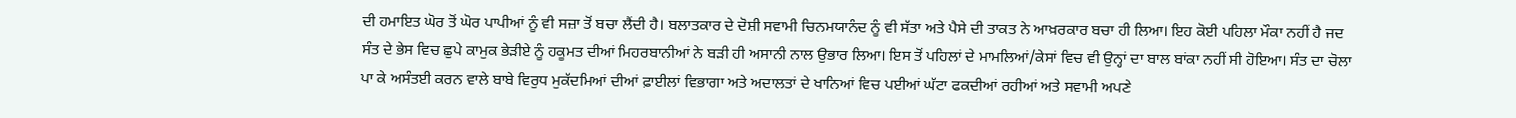ਦੀ ਹਮਾਇਤ ਘੋਰ ਤੋਂ ਘੋਰ ਪਾਪੀਆਂ ਨੂੰ ਵੀ ਸਜ਼ਾ ਤੋਂ ਬਚਾ ਲੈਂਦੀ ਹੈ। ਬਲਾਤਕਾਰ ਦੇ ਦੋਸ਼ੀ ਸਵਾਮੀ ਚਿਨਮਯਾਨੰਦ ਨੂੰ ਵੀ ਸੱਤਾ ਅਤੇ ਪੈਸੇ ਦੀ ਤਾਕਤ ਨੇ ਆਖ਼ਰਕਾਰ ਬਚਾ ਹੀ ਲਿਆ। ਇਹ ਕੋਈ ਪਹਿਲਾ ਮੌਕਾ ਨਹੀਂ ਹੈ ਜਦ ਸੰਤ ਦੇ ਭੇਸ ਵਿਚ ਛੁਪੇ ਕਾਮੁਕ ਭੇੜੀਏ ਨੂੰ ਹਕੂਮਤ ਦੀਆਂ ਮਿਹਰਬਾਨੀਆਂ ਨੇ ਬੜੀ ਹੀ ਅਸਾਨੀ ਨਾਲ ਉਭਾਰ ਲਿਆ। ਇਸ ਤੋਂ ਪਹਿਲਾਂ ਦੇ ਮਾਮਲਿਆਂ/ਕੇਸਾਂ ਵਿਚ ਵੀ ਉਨ੍ਹਾਂ ਦਾ ਬਾਲ ਬਾਂਕਾ ਨਹੀਂ ਸੀ ਹੋਇਆ। ਸੰਤ ਦਾ ਚੋਲਾ ਪਾ ਕੇ ਅਸੰਤਈ ਕਰਨ ਵਾਲੇ ਬਾਬੇ ਵਿਰੁਧ ਮੁਕੱਦਮਿਆਂ ਦੀਆਂ ਫ਼ਾਈਲਾਂ ਵਿਭਾਗਾ ਅਤੇ ਅਦਾਲਤਾਂ ਦੇ ਖਾਨਿਆਂ ਵਿਚ ਪਈਆਂ ਘੱਟਾ ਫਕਦੀਆਂ ਰਹੀਆਂ ਅਤੇ ਸਵਾਮੀ ਅਪਣੇ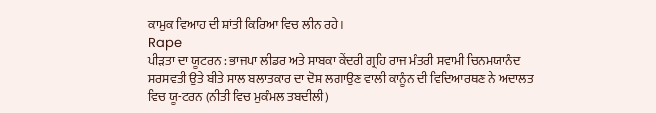ਕਾਮੁਕ ਵਿਆਹ ਦੀ ਸ਼ਾਂਤੀ ਕਿਰਿਆ ਵਿਚ ਲੀਨ ਰਹੇ।
Rape
ਪੀੜਤਾ ਦਾ ਯੂਟਰਨ : ਭਾਜਪਾ ਲੀਡਰ ਅਤੇ ਸਾਬਕਾ ਕੇਂਦਰੀ ਗ੍ਰਹਿ ਰਾਜ ਮੰਤਰੀ ਸਵਾਮੀ ਚਿਨਮਯਾਨੰਦ ਸਰਸਵਤੀ ਉਤੇ ਬੀਤੇ ਸਾਲ ਬਲਾਤਕਾਰ ਦਾ ਦੋਸ਼ ਲਗਾਉਣ ਵਾਲੀ ਕਾਨੂੰਨ ਦੀ ਵਿਦਿਆਰਥਣ ਨੇ ਅਦਾਲਤ ਵਿਚ ਯੂ-ਟਰਨ (ਨੀਤੀ ਵਿਚ ਮੁਕੰਮਲ ਤਬਦੀਲੀ)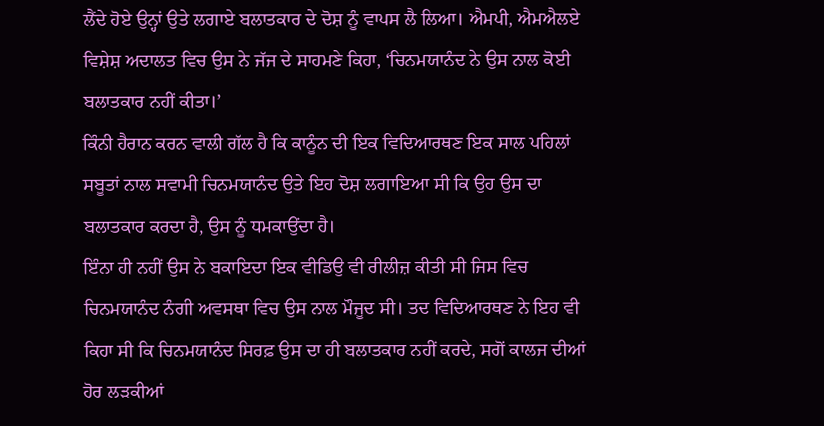ਲੈਂਦੇ ਹੋਏ ਉਨ੍ਹਾਂ ਉਤੇ ਲਗਾਏ ਬਲਾਤਕਾਰ ਦੇ ਦੋਸ਼ ਨੂੰ ਵਾਪਸ ਲੈ ਲਿਆ। ਐਮਪੀ, ਐਮਐਲਏ ਵਿਸ਼ੇਸ਼ ਅਦਾਲਤ ਵਿਚ ਉਸ ਨੇ ਜੱਜ ਦੇ ਸਾਹਮਣੇ ਕਿਹਾ, ‘ਚਿਨਮਯਾਨੰਦ ਨੇ ਉਸ ਨਾਲ ਕੋਈ ਬਲਾਤਕਾਰ ਨਹੀਂ ਕੀਤਾ।’
ਕਿੰਨੀ ਹੈਰਾਨ ਕਰਨ ਵਾਲੀ ਗੱਲ ਹੈ ਕਿ ਕਾਨੂੰਨ ਦੀ ਇਕ ਵਿਦਿਆਰਥਣ ਇਕ ਸਾਲ ਪਹਿਲਾਂ ਸਬੂਤਾਂ ਨਾਲ ਸਵਾਮੀ ਚਿਨਮਯਾਨੰਦ ਉਤੇ ਇਹ ਦੋਸ਼ ਲਗਾਇਆ ਸੀ ਕਿ ਉਹ ਉਸ ਦਾ ਬਲਾਤਕਾਰ ਕਰਦਾ ਹੈ, ਉਸ ਨੂੰ ਧਮਕਾਉਂਦਾ ਹੈ।
ਇੰਨਾ ਹੀ ਨਹੀਂ ਉਸ ਨੇ ਬਕਾਇਦਾ ਇਕ ਵੀਡਿਉ ਵੀ ਰੀਲੀਜ਼ ਕੀਤੀ ਸੀ ਜਿਸ ਵਿਚ ਚਿਨਮਯਾਨੰਦ ਨੰਗੀ ਅਵਸਥਾ ਵਿਚ ਉਸ ਨਾਲ ਮੌਜੂਦ ਸੀ। ਤਦ ਵਿਦਿਆਰਥਣ ਨੇ ਇਹ ਵੀ ਕਿਹਾ ਸੀ ਕਿ ਚਿਨਮਯਾਨੰਦ ਸਿਰਫ਼ ਉਸ ਦਾ ਹੀ ਬਲਾਤਕਾਰ ਨਹੀਂ ਕਰਦੇ, ਸਗੋਂ ਕਾਲਜ ਦੀਆਂ ਹੋਰ ਲੜਕੀਆਂ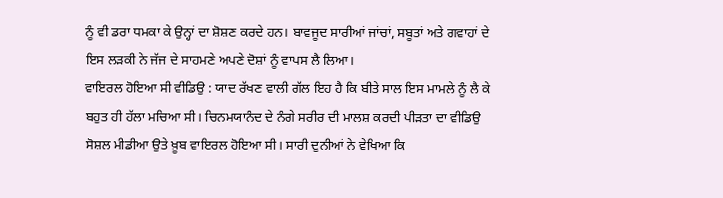ਨੂੰ ਵੀ ਡਰਾ ਧਮਕਾ ਕੇ ਉਨ੍ਹਾਂ ਦਾ ਸ਼ੋਸ਼ਣ ਕਰਦੇ ਹਨ। ਬਾਵਜੂਦ ਸਾਰੀਆਂ ਜਾਂਚਾਂ, ਸਬੂਤਾਂ ਅਤੇ ਗਵਾਹਾਂ ਦੇ ਇਸ ਲੜਕੀ ਨੇ ਜੱਜ ਦੇ ਸਾਹਮਣੇ ਅਪਣੇ ਦੋਸ਼ਾਂ ਨੂੰ ਵਾਪਸ ਲੈ ਲਿਆ।
ਵਾਇਰਲ ਹੋਇਆ ਸੀ ਵੀਡਿਉ : ਯਾਦ ਰੱਖਣ ਵਾਲੀ ਗੱਲ ਇਹ ਹੈ ਕਿ ਬੀਤੇ ਸਾਲ ਇਸ ਮਾਮਲੇ ਨੂੰ ਲੈ ਕੇ ਬਹੁਤ ਹੀ ਹੱਲਾ ਮਚਿਆ ਸੀ। ਚਿਨਮਯਾਨੰਦ ਦੇ ਨੰਗੇ ਸਰੀਰ ਦੀ ਮਾਲਸ਼ ਕਰਦੀ ਪੀੜਤਾ ਦਾ ਵੀਡਿਉ ਸੋਸ਼ਲ ਮੀਡੀਆ ਉਤੇ ਖ਼ੂਬ ਵਾਇਰਲ ਹੋਇਆ ਸੀ। ਸਾਰੀ ਦੁਨੀਆਂ ਨੇ ਵੇਖਿਆ ਕਿ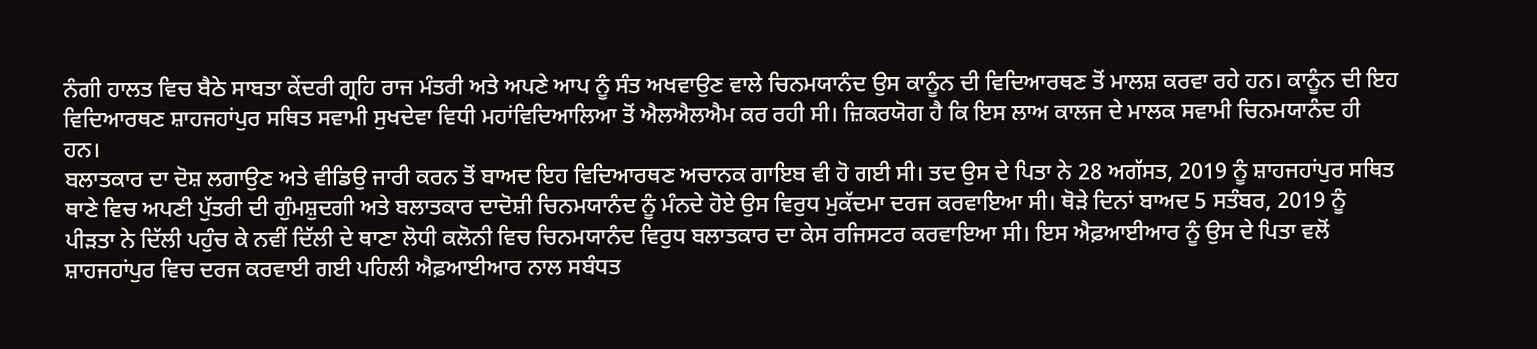ਨੰਗੀ ਹਾਲਤ ਵਿਚ ਬੈਠੇ ਸਾਬਤਾ ਕੇਂਦਰੀ ਗ੍ਰਹਿ ਰਾਜ ਮੰਤਰੀ ਅਤੇ ਅਪਣੇ ਆਪ ਨੂੰ ਸੰਤ ਅਖਵਾਉਣ ਵਾਲੇ ਚਿਨਮਯਾਨੰਦ ਉਸ ਕਾਨੂੰਨ ਦੀ ਵਿਦਿਆਰਥਣ ਤੋਂ ਮਾਲਸ਼ ਕਰਵਾ ਰਹੇ ਹਨ। ਕਾਨੂੰਨ ਦੀ ਇਹ ਵਿਦਿਆਰਥਣ ਸ਼ਾਹਜਹਾਂਪੁਰ ਸਥਿਤ ਸਵਾਮੀ ਸੁਖਦੇਵਾ ਵਿਧੀ ਮਹਾਂਵਿਦਿਆਲਿਆ ਤੋਂ ਐਲਐਲਐਮ ਕਰ ਰਹੀ ਸੀ। ਜ਼ਿਕਰਯੋਗ ਹੈ ਕਿ ਇਸ ਲਾਅ ਕਾਲਜ ਦੇ ਮਾਲਕ ਸਵਾਮੀ ਚਿਨਮਯਾਨੰਦ ਹੀ ਹਨ।
ਬਲਾਤਕਾਰ ਦਾ ਦੋਸ਼ ਲਗਾਉਣ ਅਤੇ ਵੀਡਿਉ ਜਾਰੀ ਕਰਨ ਤੋਂ ਬਾਅਦ ਇਹ ਵਿਦਿਆਰਥਣ ਅਚਾਨਕ ਗਾਇਬ ਵੀ ਹੋ ਗਈ ਸੀ। ਤਦ ਉਸ ਦੇ ਪਿਤਾ ਨੇ 28 ਅਗੱਸਤ, 2019 ਨੂੰ ਸ਼ਾਹਜਹਾਂਪੁਰ ਸਥਿਤ ਥਾਣੇ ਵਿਚ ਅਪਣੀ ਪੁੱਤਰੀ ਦੀ ਗੁੰਮਸ਼ੁਦਗੀ ਅਤੇ ਬਲਾਤਕਾਰ ਦਾਦੋਸ਼ੀ ਚਿਨਮਯਾਨੰਦ ਨੂੰ ਮੰਨਦੇ ਹੋਏ ਉਸ ਵਿਰੁਧ ਮੁਕੱਦਮਾ ਦਰਜ ਕਰਵਾਇਆ ਸੀ। ਥੋੜੇ ਦਿਨਾਂ ਬਾਅਦ 5 ਸਤੰਬਰ, 2019 ਨੂੰ ਪੀੜਤਾ ਨੇ ਦਿੱਲੀ ਪਹੁੰਚ ਕੇ ਨਵੀਂ ਦਿੱਲੀ ਦੇ ਥਾਣਾ ਲੋਧੀ ਕਲੋਨੀ ਵਿਚ ਚਿਨਮਯਾਨੰਦ ਵਿਰੁਧ ਬਲਾਤਕਾਰ ਦਾ ਕੇਸ ਰਜਿਸਟਰ ਕਰਵਾਇਆ ਸੀ। ਇਸ ਐਫ਼ਆਈਆਰ ਨੂੰ ਉਸ ਦੇ ਪਿਤਾ ਵਲੋਂ ਸ਼ਾਹਜਹਾਂਪੁਰ ਵਿਚ ਦਰਜ ਕਰਵਾਈ ਗਈ ਪਹਿਲੀ ਐਫ਼ਆਈਆਰ ਨਾਲ ਸਬੰਧਤ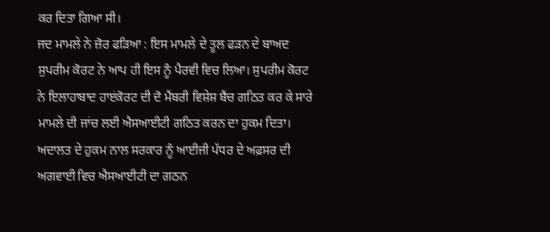ਕਰ ਦਿਤਾ ਗਿਆ ਸੀ।
ਜਦ ਮਾਮਲੇ ਨੇ ਜ਼ੋਰ ਫੜਿਆ : ਇਸ ਮਾਮਲੇ ਦੇ ਤੂਲ ਫੜਨ ਦੇ ਬਾਅਦ ਸੁਪਰੀਮ ਕੋਰਟ ਨੇ ਆਪ ਹੀ ਇਸ ਨੂੰ ਪੈਰਵੀ ਵਿਚ ਲਿਆ। ਸੁਪਰੀਮ ਕੋਰਟ ਨੇ ਇਲਾਹਾਬਾਦ ਹਾੲਂਕੋਰਟ ਦੀ ਦੋ ਮੈਂਬਰੀ ਵਿਸ਼ੇਸ਼ ਬੈਂਚ ਗਠਿਤ ਕਰ ਕੇ ਸਾਰੇ ਮਾਮਲੇ ਦੀ ਜਾਂਚ ਲਈ ਐਸਆਈਟੀ ਗਠਿਤ ਕਰਨ ਦਾ ਹੁਕਮ ਦਿਤਾ। ਅਦਾਲਤ ਦੇ ਹੁਕਮ ਨਾਲ ਸਰਕਾਰ ਨੂੰ ਆਈਜੀ ਪੱਧਰ ਦੇ ਅਫ਼ਸਰ ਦੀ ਅਗਵਾਈ ਵਿਚ ਐਸਆਈਟੀ ਦਾ ਗਠਨ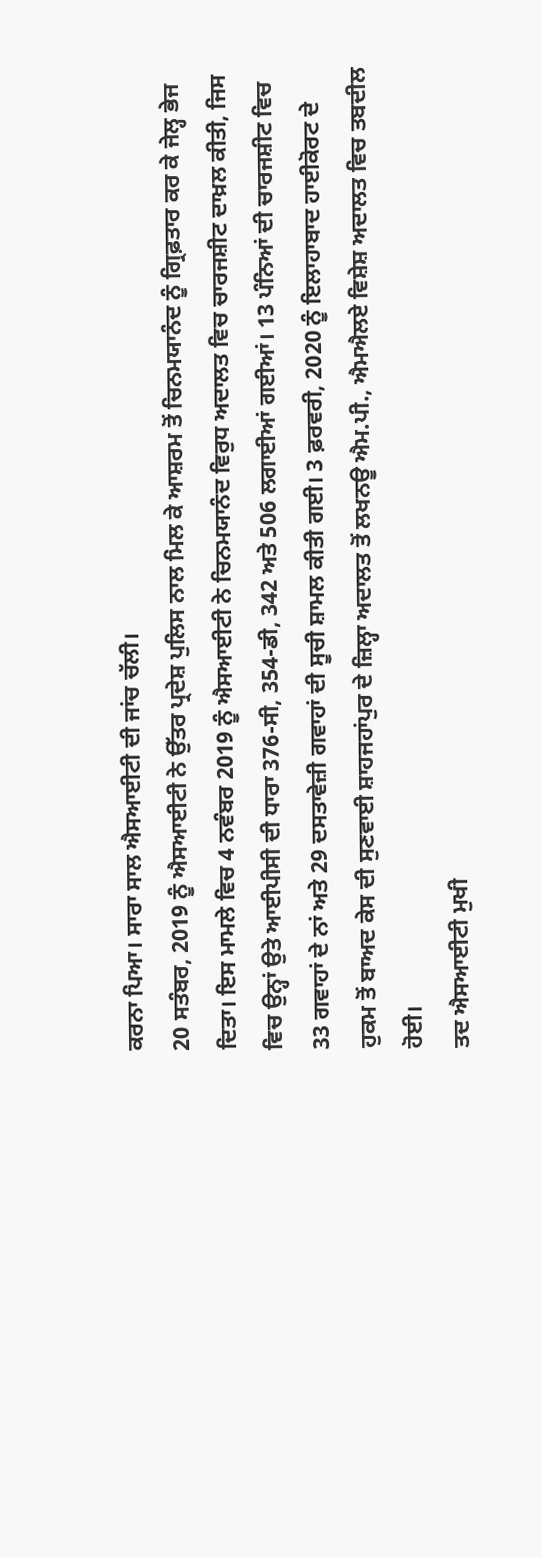ਕਰਨਾ ਪਿਆ। ਸਾਰਾ ਸਾਲ ਐਸਆਈਟੀ ਦੀ ਜਾਂਚ ਚੱਲੀ।
20 ਸਤੰਬਰ, 2019 ਨੂੰ ਐਸਆਈਟੀ ਨੇ ਉੱਤਰ ਪ੍ਰਦੇਸ਼ ਪੁਲਿਸ ਨਾਲ ਮਿਲ ਕੇ ਆਸ਼ਰਮ ਤੋਂ ਚਿਨਮਯਾਨੰਦ ਨੂੰ ਗ੍ਰਿਫ਼ਤਾਰ ਕਰ ਕੇ ਜੇਲ੍ਹ ਭੇਜ ਦਿਤਾ। ਇਸ ਮਾਮਲੇ ਵਿਚ 4 ਨਵੰਬਰ 2019 ਨੂੰ ਐਸਆਈਟੀ ਨੇ ਚਿਨਮਯਾਨੰਦ ਵਿਰੁਧ ਅਦਾਲਤ ਵਿਚ ਚਾਰਜਸ਼ੀਟ ਦਾਖ਼ਲ ਕੀਤੀ, ਜਿਸ ਵਿਚ ਉਨ੍ਹਾਂ ਉਤੇ ਆਈਪੀਸੀ ਦੀ ਧਾਰਾ 376-ਸੀ, 354-ਡੀ, 342 ਅਤੇ 506 ਲਗਾਈਆਂ ਗਈਆਂ। 13 ਪੰਨਿਆਂ ਦੀ ਚਾਰਜਸ਼ੀਟ ਵਿਚ 33 ਗਵਾਹਾਂ ਦੇ ਨਾਂ ਅਤੇ 29 ਦਸਤਾਵੇਜ਼ੀ ਗਵਾਹਾਂ ਦੀ ਸੂਚੀ ਸ਼ਾਮਲ ਕੀਤੀ ਗਈ। 3 ਫ਼ਰਵਰੀ, 2020 ਨੂੰ ਇਲਾਹਾਬਾਦ ਹਾਈਕੋਰਟ ਦੇ ਹੁਕਮ ਤੋਂ ਬਾਅਦ ਕੇਸ ਦੀ ਸੁਣਵਾਈ ਸ਼ਾਹਜਹਾਂਪੁਰ ਦੇ ਜ਼ਿਲ੍ਹਾ ਅਦਾਲਤ ਤੋਂ ਲਖਨਊ ਐਮ.ਪੀ., ਐਮਐਲਏ ਵਿਸ਼ੇਸ਼ ਅਦਾਲਤ ਵਿਚ ਤਬਦੀਲ ਹੋਈ।
ਤਦ ਐਸਆਈਟੀ ਮੁਖੀ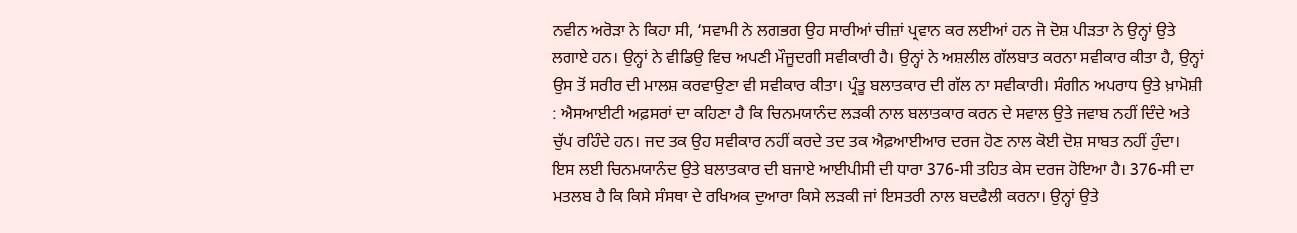ਨਵੀਨ ਅਰੋੜਾ ਨੇ ਕਿਹਾ ਸੀ, ‘ਸਵਾਮੀ ਨੇ ਲਗਭਗ ਉਹ ਸਾਰੀਆਂ ਚੀਜ਼ਾਂ ਪ੍ਰਵਾਨ ਕਰ ਲਈਆਂ ਹਨ ਜੋ ਦੋਸ਼ ਪੀੜਤਾ ਨੇ ਉਨ੍ਹਾਂ ਉਤੇ ਲਗਾਏ ਹਨ। ਉਨ੍ਹਾਂ ਨੇ ਵੀਡਿਉ ਵਿਚ ਅਪਣੀ ਮੌਜੂਦਗੀ ਸਵੀਕਾਰੀ ਹੈ। ਉਨ੍ਹਾਂ ਨੇ ਅਸ਼ਲੀਲ ਗੱਲਬਾਤ ਕਰਨਾ ਸਵੀਕਾਰ ਕੀਤਾ ਹੈ, ਉਨ੍ਹਾਂ ਉਸ ਤੋਂ ਸਰੀਰ ਦੀ ਮਾਲਸ਼ ਕਰਵਾਉਣਾ ਵੀ ਸਵੀਕਾਰ ਕੀਤਾ। ਪ੍ਰੰਤੂ ਬਲਾਤਕਾਰ ਦੀ ਗੱਲ ਨਾ ਸਵੀਕਾਰੀ। ਸੰਗੀਨ ਅਪਰਾਧ ਉਤੇ ਖ਼ਾਮੋਸ਼ੀ : ਐਸਆਈਟੀ ਅਫ਼ਸਰਾਂ ਦਾ ਕਹਿਣਾ ਹੈ ਕਿ ਚਿਨਮਯਾਨੰਦ ਲੜਕੀ ਨਾਲ ਬਲਾਤਕਾਰ ਕਰਨ ਦੇ ਸਵਾਲ ਉਤੇ ਜਵਾਬ ਨਹੀਂ ਦਿੰਦੇ ਅਤੇ ਚੁੱਪ ਰਹਿੰਦੇ ਹਨ। ਜਦ ਤਕ ਉਹ ਸਵੀਕਾਰ ਨਹੀਂ ਕਰਦੇ ਤਦ ਤਕ ਐਫ਼ਆਈਆਰ ਦਰਜ ਹੋਣ ਨਾਲ ਕੋਈ ਦੋਸ਼ ਸਾਬਤ ਨਹੀਂ ਹੁੰਦਾ।
ਇਸ ਲਈ ਚਿਨਮਯਾਨੰਦ ਉਤੇ ਬਲਾਤਕਾਰ ਦੀ ਬਜਾਏ ਆਈਪੀਸੀ ਦੀ ਧਾਰਾ 376-ਸੀ ਤਹਿਤ ਕੇਸ ਦਰਜ ਹੋਇਆ ਹੈ। 376-ਸੀ ਦਾ ਮਤਲਬ ਹੈ ਕਿ ਕਿਸੇ ਸੰਸਥਾ ਦੇ ਰਖਿਅਕ ਦੁਆਰਾ ਕਿਸੇ ਲੜਕੀ ਜਾਂ ਇਸਤਰੀ ਨਾਲ ਬਦਫੈਲੀ ਕਰਨਾ। ਉਨ੍ਹਾਂ ਉਤੇ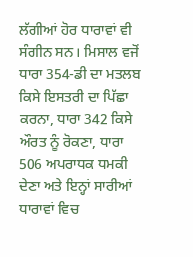ਲੱਗੀਆਂ ਹੋਰ ਧਾਰਾਵਾਂ ਵੀ ਸੰਗੀਨ ਸਨ। ਮਿਸਾਲ ਵਜੋਂ ਧਾਰਾ 354-ਡੀ ਦਾ ਮਤਲਬ ਕਿਸੇ ਇਸਤਰੀ ਦਾ ਪਿੱਛਾ ਕਰਨਾ, ਧਾਰਾ 342 ਕਿਸੇ ਔਰਤ ਨੂੰ ਰੋਕਣਾ, ਧਾਰਾ 506 ਅਪਰਾਧਕ ਧਮਕੀ ਦੇਣਾ ਅਤੇ ਇਨ੍ਹਾਂ ਸਾਰੀਆਂ ਧਾਰਾਵਾਂ ਵਿਚ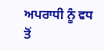ਅਪਰਾਧੀ ਨੂੰ ਵਧ ਤੋਂ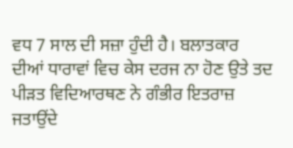ਵਧ 7 ਸਾਲ ਦੀ ਸਜ਼ਾ ਹੁੰਦੀ ਹੈ। ਬਲਾਤਕਾਰ ਦੀਆਂ ਧਾਰਾਵਾਂ ਵਿਚ ਕੇਸ ਦਰਜ ਨਾ ਹੋਣ ਉਤੇ ਤਦ ਪੀੜਤ ਵਿਦਿਆਰਥਣ ਨੇ ਗੰਭੀਰ ਇਤਰਾਜ਼ ਜਤਾਉਂਦੇ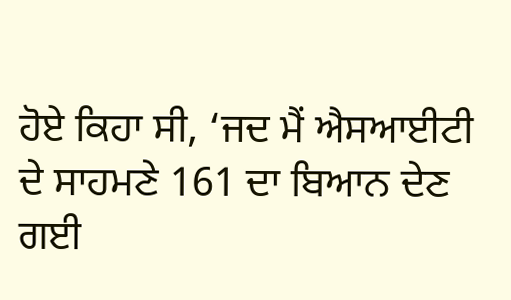ਹੋਏ ਕਿਹਾ ਸੀ, ‘ਜਦ ਮੈਂ ਐਸਆਈਟੀ ਦੇ ਸਾਹਮਣੇ 161 ਦਾ ਬਿਆਨ ਦੇਣ ਗਈ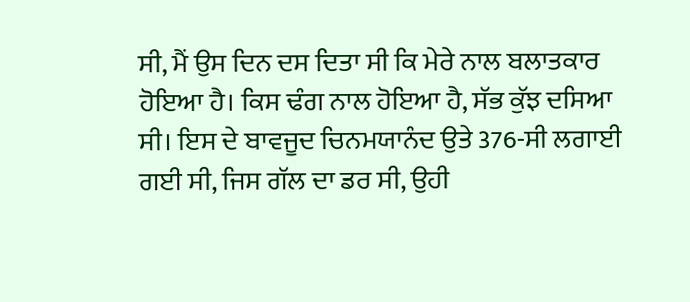ਸੀ, ਮੈਂ ਉਸ ਦਿਨ ਦਸ ਦਿਤਾ ਸੀ ਕਿ ਮੇਰੇ ਨਾਲ ਬਲਾਤਕਾਰ ਹੋਇਆ ਹੈ। ਕਿਸ ਢੰਗ ਨਾਲ ਹੋਇਆ ਹੈ, ਸੱਭ ਕੁੱਝ ਦਸਿਆ ਸੀ। ਇਸ ਦੇ ਬਾਵਜੂਦ ਚਿਨਮਯਾਨੰਦ ਉਤੇ 376-ਸੀ ਲਗਾਈ ਗਈ ਸੀ, ਜਿਸ ਗੱਲ ਦਾ ਡਰ ਸੀ, ਉਹੀ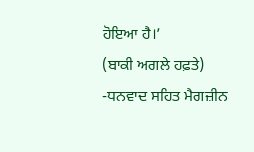ਹੋਇਆ ਹੈ।’
(ਬਾਕੀ ਅਗਲੇ ਹਫ਼ਤੇ) -ਧਨਵਾਦ ਸਹਿਤ ਮੈਗਜ਼ੀਨ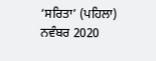‘ਸਰਿਤਾ’ (ਪਹਿਲਾ) ਨਵੰਬਰ 2020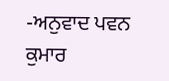-ਅਨੁਵਾਦ ਪਵਨ ਕੁਮਾਰ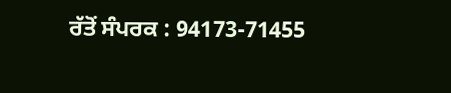ਰੱਤੋਂ ਸੰਪਰਕ : 94173-71455